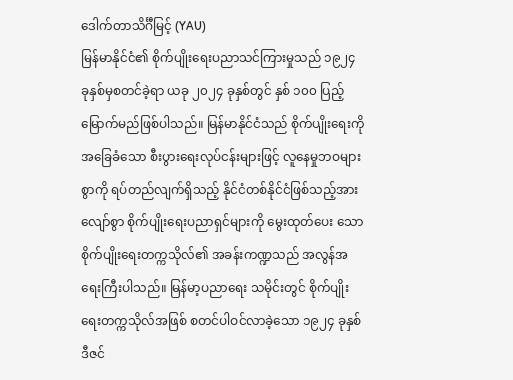ဒေါက်တာသိင်္ဂီမြင့် (YAU)
မြန်မာနိုင်ငံ၏ စိုက်ပျိုးရေးပညာသင်ကြားမှုသည် ၁၉၂၄ ခုနှစ်မှစတင်ခဲ့ရာ ယခု ၂၀၂၄ ခုနှစ်တွင် နှစ် ၁၀၀ ပြည့်မြောက်မည်ဖြစ်ပါသည်။ မြန်မာနိုင်ငံသည် စိုက်ပျိုးရေးကို အခြေခံသော စီးပွားရေးလုပ်ငန်းများဖြင့် လူနေမှုဘဝများစွာကို ရပ်တည်လျက်ရှိသည့် နိုင်ငံတစ်နိုင်ငံဖြစ်သည့်အားလျော်စွာ စိုက်ပျိုးရေးပညာရှင်များကို မွေးထုတ်ပေး သော စိုက်ပျိုးရေးတက္ကသိုလ်၏ အခန်းကဏ္ဍသည် အလွန်အရေးကြီးပါသည်။ မြန်မာ့ပညာရေး သမိုင်းတွင် စိုက်ပျိုးရေးတက္ကသိုလ်အဖြစ် စတင်ပါဝင်လာခဲ့သော ၁၉၂၄ ခုနှစ် ဒီဇင်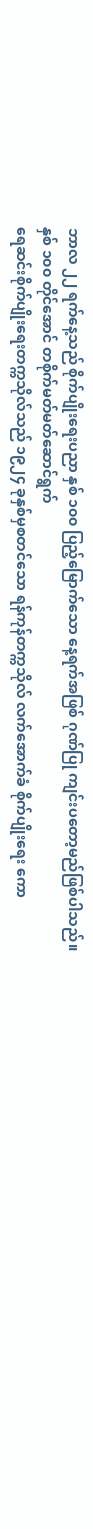ဘာလ ၂၂ ရက်နေ့သည် စိုက်ပျိုးရေးပညာ နှစ် ၁၀၀ ပြည့်မြောက်သော နေ့ရက်အဖြစ် ဂုဏ်ပြု ကျင်းပတော့မည်ဖြစ်ပါသည်။
နှစ် ၁၀၀ တိုင်အောင် တစိုက်မတ်မတ်ဆောင်ရွက်
ရေဆင်းစိုက်ပျိုးရေးတက္ကသိုလ်သည် ၁၉၂၄ ခုနှစ်မှစတင်သော ရန်ကုန်တက္ကသိုလ် လက်အောက်ခံ စိုက်ပျိုးရေး ကော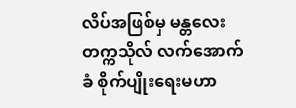လိပ်အဖြစ်မှ မန္တလေးတက္ကသိုလ် လက်အောက်ခံ စိုက်ပျိုးရေးမဟာ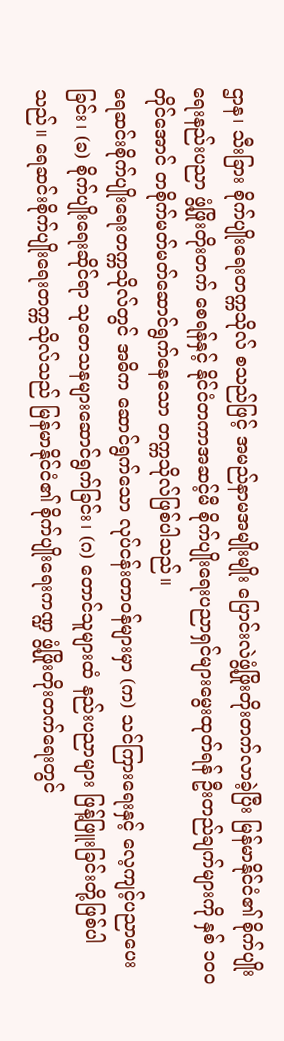ဌာန၊ သီးခြား စိုက်ပျိုးရေးတက္ကသိုလ် စသည်ဖြင့် အမည်နာမအမျိုးမျိုး ပြောင်းလဲဖွံ့ဖြိုးတိုးတက်လာခဲ့ပြီး မြန်မာနိုင်ငံ၏ စိုက်ပျိုးရေးနည်းပညာ ဖွံ့ဖြိုးတိုးတက် စေရန်နှင့် နိုင်ငံတကာအဆင့်မီ စိုက်ပျိုးရေးပညာရှင်များမွေးထုတ်ရန် ဦးတည်ချက်များကို နှစ် ၁၀၀ တိုင်အောင် တစိုက်မတ်မတ်ဆောင်ရွက်နေသော တက္ကသိုလ်ဖြစ်ပါသည်။
ရေဆင်းစိုက်ပျိုးရေးတက္ကသိုလ်တွင် အဓိက ဆောင်ရွက်သော လုပ်ငန်းတာဝန်များမှာ (က) သင်ကြားရေးနှင့် လေ့ကျင့်ပညာပေးခြင်း၊ (ခ) စိုက်ပျိုးရေးဆိုင်ရာ သုတေသနများဆောင်ရွက်ခြင်း၊ (ဂ) တောင်သူများထံ နည်းပညာများ ဖြန့်ဖြူးခြင်းတို့ဖြစ်ပါသည်။ ရေဆင်းစိုက်ပျိုးရေးတက္ကသိုလ်သည် မြန်မာနိုင်ငံ၏ စိုက်ပျိုးရေးကဏ္ဍ ဖွံ့ဖြိုးတိုးတက်ရေးတွင်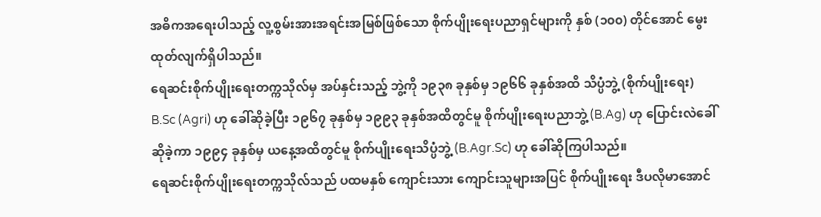အဓိကအရေးပါသည့် လူ့စွမ်းအားအရင်းအမြစ်ဖြစ်သော စိုက်ပျိုးရေးပညာရှင်များကို နှစ် (၁၀၀) တိုင်အောင် မွေးထုတ်လျက်ရှိပါသည်။
ရေဆင်းစိုက်ပျိုးရေးတက္ကသိုလ်မှ အပ်နှင်းသည့် ဘွဲ့ကို ၁၉၃၈ ခုနှစ်မှ ၁၉၆၆ ခုနှစ်အထိ သိပ္ပံဘွဲ့ (စိုက်ပျိုးရေး) B.Sc (Agri) ဟု ခေါ်ဆိုခဲ့ပြီး ၁၉၆၇ ခုနှစ်မှ ၁၉၉၃ ခုနှစ်အထိတွင်မူ စိုက်ပျိုးရေးပညာဘွဲ့ (B.Ag) ဟု ပြောင်းလဲခေါ်ဆိုခဲ့ကာ ၁၉၉၄ ခုနှစ်မှ ယနေ့အထိတွင်မူ စိုက်ပျိုးရေးသိပ္ပံဘွဲ့ (B.Agr.Sc) ဟု ခေါ်ဆိုကြပါသည်။
ရေဆင်းစိုက်ပျိုးရေးတက္ကသိုလ်သည် ပထမနှစ် ကျောင်းသား ကျောင်းသူများအပြင် စိုက်ပျိုးရေး ဒီပလိုမာအောင်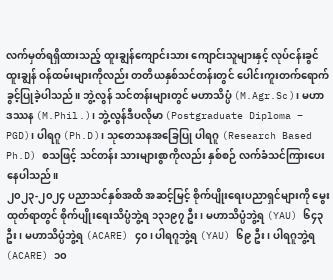လက်မှတ်ရရှိထားသည့် ထူးချွန်ကျောင်းသား ကျောင်းသူများနှင့် လုပ်ငန်းခွင်ထူးချွန် ဝန်ထမ်းများကိုလည်း တတိယနှစ်သင်တန်းတွင် ပေါင်းကူးတက်ရောက်ခွင့်ပြုခဲ့ပါသည်။ ဘွဲ့လွန် သင်တန်းများတွင် မဟာသိပ္ပံ (M.Agr.Sc)၊ မဟာ ဒဿန (M.Phil.)၊ ဘွဲ့လွန်ဒီပလိုမာ (Postgraduate Diploma – PGD)၊ ပါရဂူ (Ph.D)၊ သုတေသနအခြေပြု ပါရဂူ (Research Based Ph.D) စသဖြင့် သင်တန်း သားများစွာကိုလည်း နှစ်စဉ် လက်ခံသင်ကြားပေးနေပါသည်။
၂၀၂၃-၂၀၂၄ ပညာသင်နှစ်အထိ အဆင့်မြင့် စိုက်ပျိုးရေးပညာရှင်များကို မွေးထုတ်ရာတွင် စိုက်ပျိုးရေးသိပ္ပံဘွဲ့ရ ၁၃၁၉၇ ဦး၊ မဟာသိပ္ပံဘွဲ့ရ (YAU) ၆၄၃ ဦး၊ မဟာသိပ္ပံဘွဲ့ရ (ACARE) ၄၀၊ ပါရဂူဘွဲ့ရ (YAU) ၆၉ ဦး၊ ပါရဂူဘွဲ့ရ (ACARE) ၁၀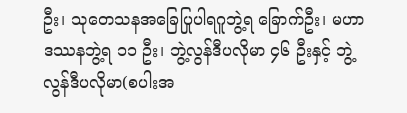ဦး၊ သုတေသနအခြေပြုပါရဂူဘွဲ့ရ ခြောက်ဦး၊ မဟာဒဿနဘွဲ့ရ ၁၁ ဦး၊ ဘွဲ့လွန်ဒီပလိုမာ ၄၆ ဦးနှင့် ဘွဲ့လွန်ဒီပလိုမာ(စပါးအ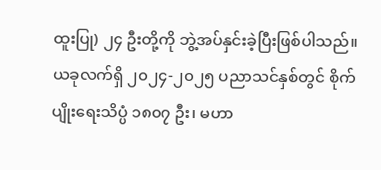ထူးပြု) ၂၄ ဦးတို့ကို ဘွဲ့အပ်နှင်းခဲ့ပြီးဖြစ်ပါသည်။ ယခုလက်ရှိ ၂၀၂၄-၂၀၂၅ ပညာသင်နှစ်တွင် စိုက်ပျိုးရေးသိပ္ပံ ၁၈၀၇ ဦး၊ မဟာ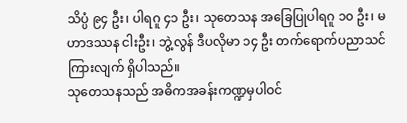သိပ္ပံ ၉၄ ဦး၊ ပါရဂူ ၄၁ ဦး၊ သုတေသန အခြေပြုပါရဂူ ၁၀ ဦး၊ မဟာဒဿန ငါးဦး၊ ဘွဲ့လွန် ဒီပလိုမာ ၁၄ ဦး တက်ရောက်ပညာသင်ကြားလျက် ရှိပါသည်။
သုတေသနသည် အဓိကအခန်းကဏ္ဍမှပါဝင်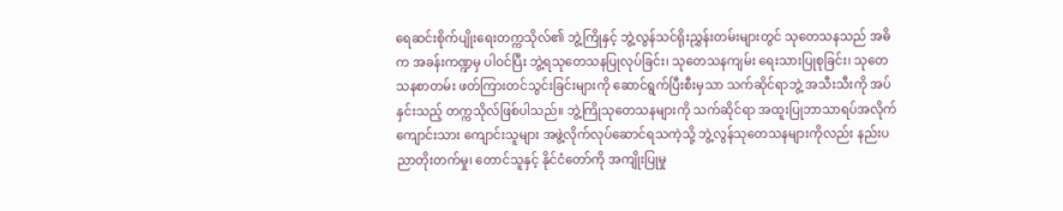ရေဆင်းစိုက်ပျိုးရေးတက္ကသိုလ်၏ ဘွဲ့ကြိုနှင့် ဘွဲ့လွန်သင်ရိုးညွှန်းတမ်းများတွင် သုတေသနသည် အဓိက အခန်းကဏ္ဍမှ ပါဝင်ပြီး ဘွဲ့ရသုတေသနပြုလုပ်ခြင်း၊ သုတေသနကျမ်း ရေးသားပြုစုခြင်း၊ သုတေသနစာတမ်း ဖတ်ကြားတင်သွင်းခြင်းများကို ဆောင်ရွက်ပြီးစီးမှသာ သက်ဆိုင်ရာဘွဲ့ အသီးသီးကို အပ်နှင်းသည့် တက္ကသိုလ်ဖြစ်ပါသည်။ ဘွဲ့ကြိုသုတေသနများကို သက်ဆိုင်ရာ အထူးပြုဘာသာရပ်အလိုက် ကျောင်းသား ကျောင်းသူများ အဖွဲ့လိုက်လုပ်ဆောင်ရသကဲ့သို့ ဘွဲ့လွန်သုတေသနများကိုလည်း နည်းပညာတိုးတက်မှု၊ တောင်သူနှင့် နိုင်ငံတော်ကို အကျိုးပြုမှု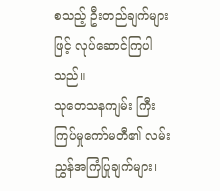စသည့် ဦးတည်ချက်များဖြင့် လုပ်ဆောင်ကြပါသည်။
သုတေသနကျမ်း ကြီးကြပ်မှုကော်မတီ၏ လမ်းညွှန်အကြံပြုချက်များ၊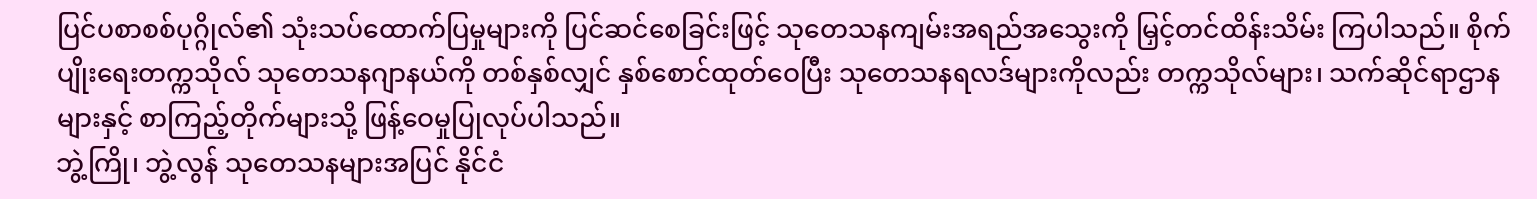ပြင်ပစာစစ်ပုဂ္ဂိုလ်၏ သုံးသပ်ထောက်ပြမှုများကို ပြင်ဆင်စေခြင်းဖြင့် သုတေသနကျမ်းအရည်အသွေးကို မြှင့်တင်ထိန်းသိမ်း ကြပါသည်။ စိုက်ပျိုးရေးတက္ကသိုလ် သုတေသနဂျာနယ်ကို တစ်နှစ်လျှင် နှစ်စောင်ထုတ်ဝေပြီး သုတေသနရလဒ်များကိုလည်း တက္ကသိုလ်များ၊ သက်ဆိုင်ရာဌာနများနှင့် စာကြည့်တိုက်များသို့ ဖြန့်ဝေမှုပြုလုပ်ပါသည်။
ဘွဲ့ကြို၊ ဘွဲ့လွန် သုတေသနများအပြင် နိုင်ငံ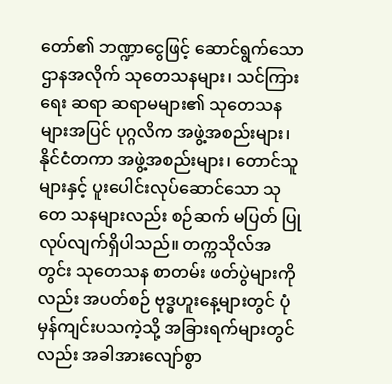တော်၏ ဘဏ္ဍာငွေဖြင့် ဆောင်ရွက်သော ဌာနအလိုက် သုတေသနများ၊ သင်ကြားရေး ဆရာ ဆရာမများ၏ သုတေသနများအပြင် ပုဂ္ဂလိက အဖွဲ့အစည်းများ၊ နိုင်ငံတကာ အဖွဲ့အစည်းများ၊ တောင်သူများနှင့် ပူးပေါင်းလုပ်ဆောင်သော သုတေ သနများလည်း စဉ်ဆက် မပြတ် ပြုလုပ်လျက်ရှိပါသည်။ တက္ကသိုလ်အတွင်း သုတေသန စာတမ်း ဖတ်ပွဲများကိုလည်း အပတ်စဉ် ဗုဒ္ဓဟူးနေ့များတွင် ပုံမှန်ကျင်းပသကဲ့သို့ အခြားရက်များတွင်လည်း အခါအားလျော်စွာ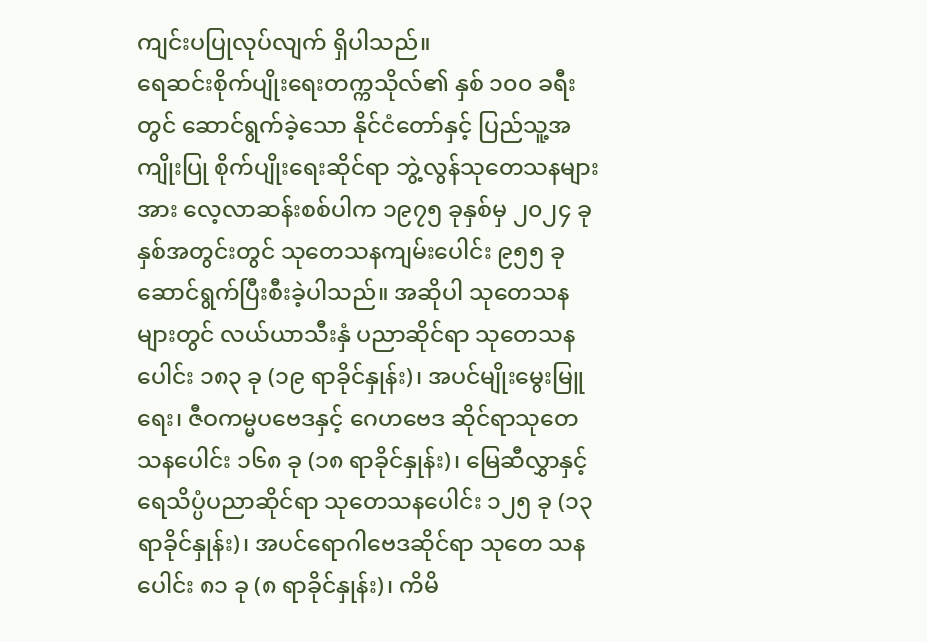ကျင်းပပြုလုပ်လျက် ရှိပါသည်။
ရေဆင်းစိုက်ပျိုးရေးတက္ကသိုလ်၏ နှစ် ၁၀၀ ခရီးတွင် ဆောင်ရွက်ခဲ့သော နိုင်ငံတော်နှင့် ပြည်သူ့အကျိုးပြု စိုက်ပျိုးရေးဆိုင်ရာ ဘွဲ့လွန်သုတေသနများအား လေ့လာဆန်းစစ်ပါက ၁၉၇၅ ခုနှစ်မှ ၂၀၂၄ ခုနှစ်အတွင်းတွင် သုတေသနကျမ်းပေါင်း ၉၅၅ ခု ဆောင်ရွက်ပြီးစီးခဲ့ပါသည်။ အဆိုပါ သုတေသနများတွင် လယ်ယာသီးနှံ ပညာဆိုင်ရာ သုတေသနပေါင်း ၁၈၃ ခု (၁၉ ရာခိုင်နှုန်း)၊ အပင်မျိုးမွေးမြူရေး၊ ဇီဝကမ္မပဗေဒနှင့် ဂေဟဗေဒ ဆိုင်ရာသုတေသနပေါင်း ၁၆၈ ခု (၁၈ ရာခိုင်နှုန်း)၊ မြေဆီလွှာနှင့် ရေသိပ္ပံပညာဆိုင်ရာ သုတေသနပေါင်း ၁၂၅ ခု (၁၃ ရာခိုင်နှုန်း)၊ အပင်ရောဂါဗေဒဆိုင်ရာ သုတေ သနပေါင်း ၈၁ ခု (၈ ရာခိုင်နှုန်း)၊ ကိမိ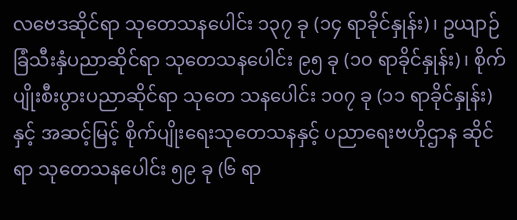လဗေဒဆိုင်ရာ သုတေသနပေါင်း ၁၃၇ ခု (၁၄ ရာခိုင်နှုန်း)၊ ဥယျာဉ် ခြံသီးနှံပညာဆိုင်ရာ သုတေသနပေါင်း ၉၅ ခု (၁၀ ရာခိုင်နှုန်း)၊ စိုက်ပျိုးစီးပွားပညာဆိုင်ရာ သုတေ သနပေါင်း ၁၀၇ ခု (၁၁ ရာခိုင်နှုန်း)နှင့် အဆင့်မြင့် စိုက်ပျိုးရေးသုတေသနနှင့် ပညာရေးဗဟိုဌာန ဆိုင်ရာ သုတေသနပေါင်း ၅၉ ခု (၆ ရာ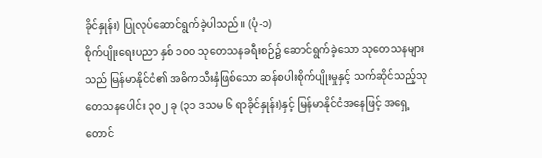ခိုင်နှုန်း) ပြုလုပ်ဆောင်ရွက်ခဲ့ပါသည်။ (ပုံ-၁)
စိုက်ပျိုးရေးပညာ နှစ် ၁၀၀ သုတေသနခရီးစဉ်၌ ဆောင်ရွက်ခဲ့သော သုတေသနများသည် မြန်မာနိုင်ငံ၏ အဓိကသီးနှံဖြစ်သော ဆန်စပါးစိုက်ပျိုးမှုနှင့် သက်ဆိုင်သည့်သုတေသနပေါင်း ၃၀၂ ခု (၃၁ ဒသမ ၆ ရာခိုင်နှုန်း)နှင့် မြန်မာနိုင်ငံအနေဖြင့် အရှေ့ တောင်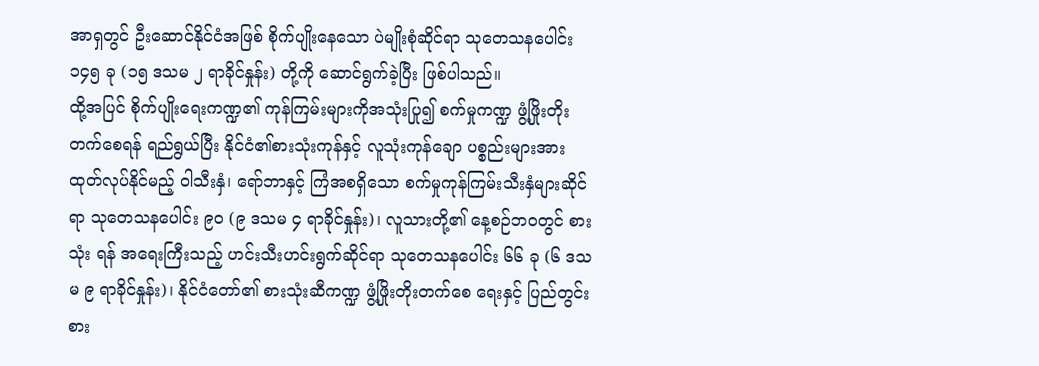အာရှတွင် ဦးဆောင်နိုင်ငံအဖြစ် စိုက်ပျိုးနေသော ပဲမျိုးစုံဆိုင်ရာ သုတေသနပေါင်း ၁၄၅ ခု (၁၅ ဒသမ ၂ ရာခိုင်နှုန်း) တို့ကို ဆောင်ရွက်ခဲ့ပြီး ဖြစ်ပါသည်။
ထို့အပြင် စိုက်ပျိုးရေးကဏ္ဍ၏ ကုန်ကြမ်းများကိုအသုံးပြု၍ စက်မှုကဏ္ဍ ဖွံ့ဖြိုးတိုးတက်စေရန် ရည်ရွယ်ပြီး နိုင်ငံ၏စားသုံးကုန်နှင့် လူသုံးကုန်ချော ပစ္စည်းများအား ထုတ်လုပ်နိုင်မည့် ဝါသီးနှံ၊ ရော်ဘာနှင့် ကြံအစရှိသော စက်မှုကုန်ကြမ်းသီးနှံများဆိုင်ရာ သုတေသနပေါင်း ၉၀ (၉ ဒသမ ၄ ရာခိုင်နှုန်း)၊ လူသားတို့၏ နေ့စဉ်ဘဝတွင် စားသုံး ရန် အရေးကြီးသည့် ဟင်းသီးဟင်းရွက်ဆိုင်ရာ သုတေသနပေါင်း ၆၆ ခု (၆ ဒသမ ၉ ရာခိုင်နှုန်း)၊ နိုင်ငံတော်၏ စားသုံးဆီကဏ္ဍ ဖွံ့ဖြိုးတိုးတက်စေ ရေးနှင့် ပြည်တွင်းစား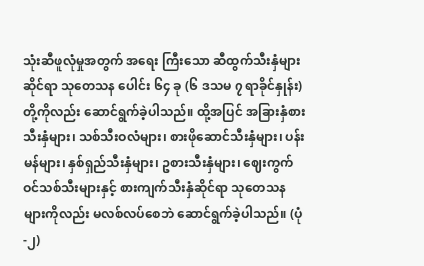သုံးဆီဖူလုံမှုအတွက် အရေး ကြီးသော ဆီထွက်သီးနှံများဆိုင်ရာ သုတေသန ပေါင်း ၆၄ ခု (၆ ဒသမ ၇ ရာခိုင်နှုန်း) တို့ကိုလည်း ဆောင်ရွက်ခဲ့ပါသည်။ ထို့အပြင် အခြားနှံစားသီးနှံများ၊ သစ်သီးဝလံများ၊ စားဖိုဆောင်သီးနှံများ၊ ပန်းမန်များ၊ နှစ်ရှည်သီးနှံများ၊ ဥစားသီးနှံများ၊ ဈေးကွက်ဝင်သစ်သီးများနှင့် စားကျက်သီးနှံဆိုင်ရာ သုတေသနများကိုလည်း မလစ်လပ်စေဘဲ ဆောင်ရွက်ခဲ့ပါသည်။ (ပုံ-၂)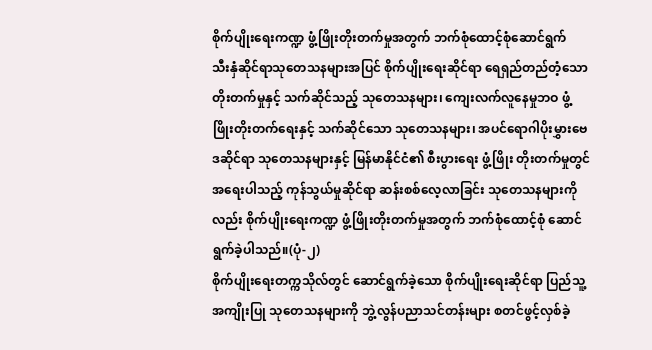စိုက်ပျိုးရေးကဏ္ဍ ဖွံ့ဖြိုးတိုးတက်မှုအတွက် ဘက်စုံထောင့်စုံဆောင်ရွက်
သီးနှံဆိုင်ရာသုတေသနများအပြင် စိုက်ပျိုးရေးဆိုင်ရာ ရေရှည်တည်တံ့သော တိုးတက်မှုနှင့် သက်ဆိုင်သည့် သုတေသနများ၊ ကျေးလက်လူနေမှုဘဝ ဖွံ့ဖြိုးတိုးတက်ရေးနှင့် သက်ဆိုင်သော သုတေသနများ၊ အပင်ရောဂါပိုးမွှားဗေဒဆိုင်ရာ သုတေသနများနှင့် မြန်မာနိုင်ငံ၏ စီးပွားရေး ဖွံ့ဖြိုး တိုးတက်မှုတွင် အရေးပါသည့် ကုန်သွယ်မှုဆိုင်ရာ ဆန်းစစ်လေ့လာခြင်း သုတေသနများကိုလည်း စိုက်ပျိုးရေးကဏ္ဍ ဖွံ့ဖြိုးတိုးတက်မှုအတွက် ဘက်စုံထောင့်စုံ ဆောင်ရွက်ခဲ့ပါသည်။(ပုံ-၂)
စိုက်ပျိုးရေးတက္ကသိုလ်တွင် ဆောင်ရွက်ခဲ့သော စိုက်ပျိုးရေးဆိုင်ရာ ပြည်သူ့အကျိုးပြု သုတေသနများကို ဘွဲ့လွန်ပညာသင်တန်းများ စတင်ဖွင့်လှစ်ခဲ့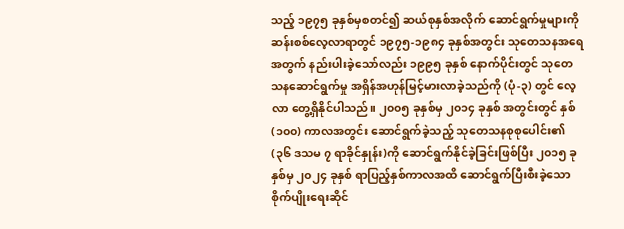သည့် ၁၉၇၅ ခုနှစ်မှစတင်၍ ဆယ်စုနှစ်အလိုက် ဆောင်ရွက်မှုများကို ဆန်းစစ်လေ့လာရာတွင် ၁၉၇၅-၁၉၈၄ ခုနှစ်အတွင်း သုတေသနအရေအတွက် နည်းပါးခဲ့သော်လည်း ၁၉၉၅ ခုနှစ် နောက်ပိုင်းတွင် သုတေသနဆောင်ရွက်မှု အရှိန်အဟုန်မြင့်မားလာခဲ့သည်ကို (ပုံ-၃) တွင် လေ့လာ တွေ့ရှိနိုင်ပါသည်။ ၂၀၀၅ ခုနှစ်မှ ၂၀၁၄ ခုနှစ် အတွင်းတွင် နှစ် (၁၀၀) ကာလအတွင်း ဆောင်ရွက်ခဲ့သည့် သုတေသနစုစုပေါင်း၏ (၃၆ ဒသမ ၇ ရာခိုင်နှုန်း)ကို ဆောင်ရွက်နိုင်ခဲ့ခြင်းဖြစ်ပြီး ၂၀၁၅ ခုနှစ်မှ ၂၀၂၄ ခုနှစ် ရာပြည့်နှစ်ကာလအထိ ဆောင်ရွက်ပြီးစီးခဲ့သော စိုက်ပျိုးရေးဆိုင်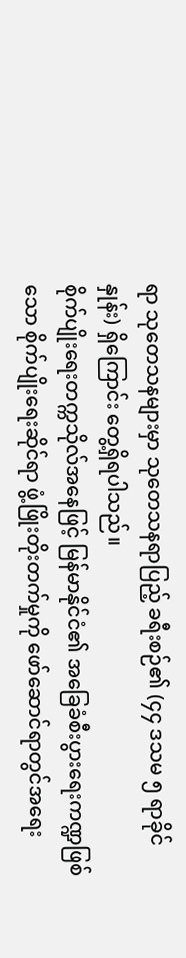ရာ သုတေသနများမှာ သုတေသနရာပြည့် ခရီးစဉ်၏ (၄၄ ဒသမ ၅ ရာခိုင်နှုန်း) ရှိကြောင်း တွေ့ရှိရပါသည်။
စိုက်ပျိုးရေးတက္ကသိုလ်အနေဖြင့် မြန်မာနိုင်ငံ၏ အခြေခံစီးပွားရေးကဏ္ဍဖြစ်သော စိုက်ပျိုးရေးဆိုင်ရာ ဖွံ့ဖြိုးတိုးတက်မှုကို ဖော်ဆောင်ရာတွင်အရေး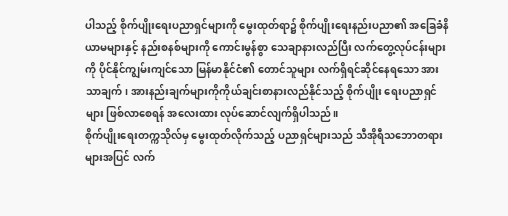ပါသည့် စိုက်ပျိုးရေးပညာရှင်များကို မွေးထုတ်ရာ၌ စိုက်ပျိုးရေးနည်းပညာ၏ အခြေခံနိယာမများနှင့် နည်းစနစ်များကို ကောင်းမွန်စွာ သေချာနားလည်ပြီး လက်တွေ့လုပ်ငန်းများကို ပိုင်နိုင်ကျွမ်းကျင်သော မြန်မာနိုင်ငံ၏ တောင်သူများ လက်ရှိရင်ဆိုင်နေရသော အားသာချက်၊ အားနည်းချက်များကိုကိုယ်ချင်းစာနားလည်နိုင်သည့် စိုက်ပျိုး ရေးပညာရှင်များ ဖြစ်လာစေရန် အလေးထား လုပ်ဆောင်လျက်ရှိပါသည်။
စိုက်ပျိုးရေးတက္ကသိုလ်မှ မွေးထုတ်လိုက်သည့် ပညာရှင်များသည် သီအိုရီသဘောတရားများအပြင် လက်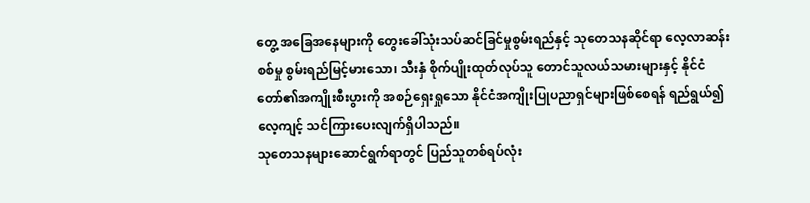တွေ့ အခြေအနေများကို တွေးခေါ်သုံးသပ်ဆင်ခြင်မှုစွမ်းရည်နှင့် သုတေသနဆိုင်ရာ လေ့လာဆန်းစစ်မှု စွမ်းရည်မြင့်မားသော၊ သီးနှံ စိုက်ပျိုးထုတ်လုပ်သူ တောင်သူလယ်သမားများနှင့် နိုင်ငံတော်၏အကျိုးစီးပွားကို အစဉ်ရှေးရှုသော နိုင်ငံအကျိုးပြုပညာရှင်များဖြစ်စေရန် ရည်ရွယ်၍ လေ့ကျင့် သင်ကြားပေးလျက်ရှိပါသည်။
သုတေသနများဆောင်ရွက်ရာတွင် ပြည်သူတစ်ရပ်လုံး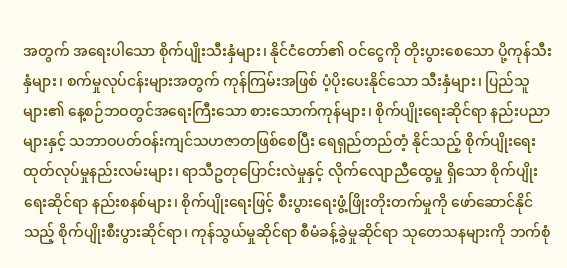အတွက် အရေးပါသော စိုက်ပျိုးသီးနှံများ၊ နိုင်ငံတော်၏ ဝင်ငွေကို တိုးပွားစေသော ပို့ကုန်သီးနှံများ၊ စက်မှုလုပ်ငန်းများအတွက် ကုန်ကြမ်းအဖြစ် ပံ့ပိုးပေးနိုင်သော သီးနှံများ၊ ပြည်သူများ၏ နေ့စဉ်ဘဝတွင်အရေးကြီးသော စားသောက်ကုန်များ၊ စိုက်ပျိုးရေးဆိုင်ရာ နည်းပညာများနှင့် သဘာဝပတ်ဝန်းကျင်သဟဇာတဖြစ်စေပြီး ရေရှည်တည်တံ့ နိုင်သည့် စိုက်ပျိုးရေး ထုတ်လုပ်မှုနည်းလမ်းများ၊ ရာသီဥတုပြောင်းလဲမှုနှင့် လိုက်လျောညီထွေမှု ရှိသော စိုက်ပျိုးရေးဆိုင်ရာ နည်းစနစ်များ၊ စိုက်ပျိုးရေးဖြင့် စီးပွားရေးဖွံ့ဖြိုးတိုးတက်မှုကို ဖော်ဆောင်နိုင်သည့် စိုက်ပျိုးစီးပွားဆိုင်ရာ၊ ကုန်သွယ်မှုဆိုင်ရာ စီမံခန့်ခွဲမှုဆိုင်ရာ သုတေသနများကို ဘက်စုံ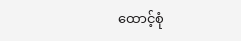ထောင့်စုံ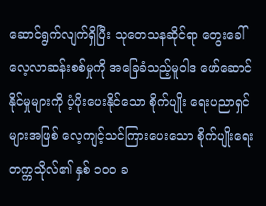ဆောင်ရွက်လျက်ရှိပြီး သုတေသနဆိုင်ရာ တွေးခေါ်လေ့လာဆန်းစစ်မှုကို အခြေခံသည့်မူဝါဒ ဖော်ဆောင်နိုင်မှုများကို ပံ့ပိုးပေးနိုင်သော စိုက်ပျိုး ရေးပညာရှင်များအဖြစ် လေ့ကျင့်သင်ကြားပေးသော စိုက်ပျိုးရေးတက္ကသိုလ်၏ နှစ် ၁၀၀ ခ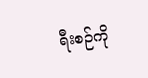ရီးစဉ်ကို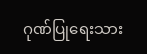ဂုဏ်ပြုရေးသား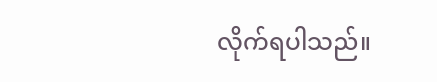လိုက်ရပါသည်။